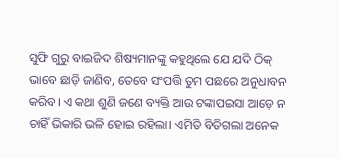ସୁଫି ଗୁରୁ ବାଇଜିଦ ଶିଷ୍ୟମାନଙ୍କୁ କହୁଥିଲେ ଯେ ଯଦି ଠିକ୍ ଭାବେ ଛାଡ଼ି ଜାଣିବ, ତେବେ ସଂପତ୍ତି ତୁମ ପଛରେ ଅନୁଧାବନ କରିବ। ଏ କଥା ଶୁଣି ଜଣେ ବ୍ୟକ୍ତି ଆଉ ଟଙ୍କାପଇସା ଆଡ଼େ ନ ଚାହିଁ ଭିକାରି ଭଳି ହୋଇ ରହିଲା। ଏମିତି ବିତିଗଲା ଅନେକ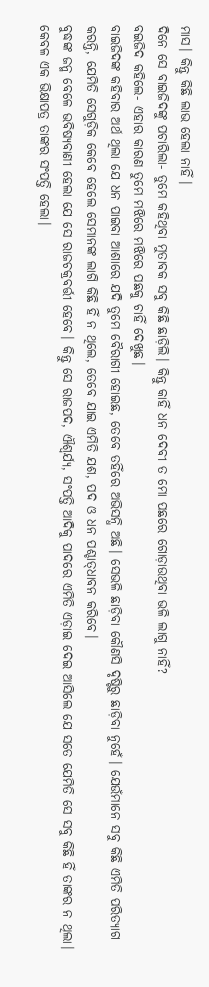ମାସ। କିନ୍ତୁ କିଛି ଲାଭ ହେଲା ନାହିଁ।
ଦିନେ ସେ ବାଇଜିଦଙ୍କୁ ପଚାରିଲା- ତୁମେ କହିଥିବା ମୁତାବକ ସବୁ କିଛି ଛାଡ଼ିଲି। କିନ୍ତୁ କାହିଁ ଧନ ଦେବୀ ତ ମୋ ପଛରେ ଗୋଡ଼ାଉଥିବା ଭଳି ଲାଗୁ ନାହିଁ?
ବଇଜିଦ କହିଲେ- ଏହାର କାରଣ ତୁମେ ମଝିରେ ମଝିରେ ପଛକୁ ଚାହିଁ ଦେଖୁଛ।
ବାଇଜିଦଙ୍କ କହିବାର ଅର୍ଥ ଥିଲା ଯେ ଧନ ପାଇବା ଆଶାରେ ଯଦି ତୁମେ ବୈରାଗୀ ହୋଇଛ, ତେବେ ତହିଁରେ ଅଭିସନ୍ଧି ଅଛି। ସେଭଳି ଛାଡ଼ିବା କୌଣସି ଦୃଷ୍ଟିରୁ ଛାଡ଼ିବା ନୁହେଁ। ଯେଉଁମାନେ ସବୁ କିଛି ଏମିତି ପରିତ୍ୟାଗ କରନ୍ତି, ଯେମିତି ସେଗୁଡ଼ିକ କେବେ ହେଲେ ସେମାନଙ୍କ ଲାଗି କିଛି ହିଁ ନ ଥିଲେ, ତେବେ ଯାଇ ଏମିତି ଯଶ, ପଦ ଓ ଧନ ପଶ୍ଚାତ୍‌ଧାବନ କରିବେ।
ବୁଦ୍ଧଙ୍କ ଜନ୍ମ ବେଳେ ଭବିଷ୍ୟବାଣୀ ହେଲା ଯେ ସେ ରାଜଚକ୍ରବର୍ତ୍ତୀ ହେବେ। କିନ୍ତୁ ସେ ରାଜପଦ, ଐଶ୍ବର୍ଯ୍ୟ, ସଂପତ୍ତି ଆ‌ଦିକୁ ପାଦରେ ଏମିତି ଏଡ଼ାଇ ଦେଇ ଆସିଲେ ଯେ ସତେ ଯେମିତି ସେ ସବୁ କିଛି ହିଁ ତାଙ୍କର ନ ଥିଲା। କେବଳ ଏକ ଭିକ୍ଷାପତ୍ର ତାଙ୍କର ସଂପତ୍ତି ହେଲା।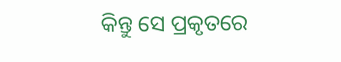କିନ୍ତୁ ସେ ପ୍ରକୃତରେ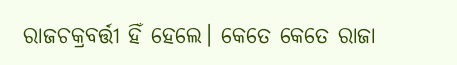ରାଜଚକ୍ରବର୍ତ୍ତୀ ହିଁ ହେଲେ। କେତେ କେତେ ରାଜା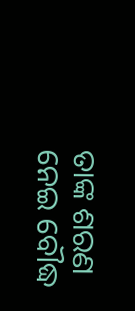ତାଙ୍କ ଶରଣ ନେଇ ବୌଦ୍ଧ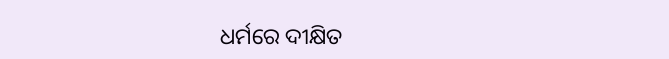ଧର୍ମରେ ଦୀକ୍ଷିତ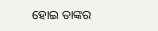ହୋଇ ତାଙ୍କର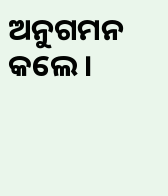ଅନୁଗମନ କଲେ।